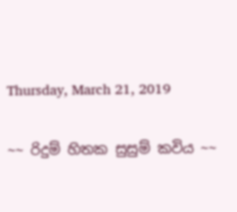Thursday, March 21, 2019

~~ රිදුම් හිතක සුසුම් කවිය ~~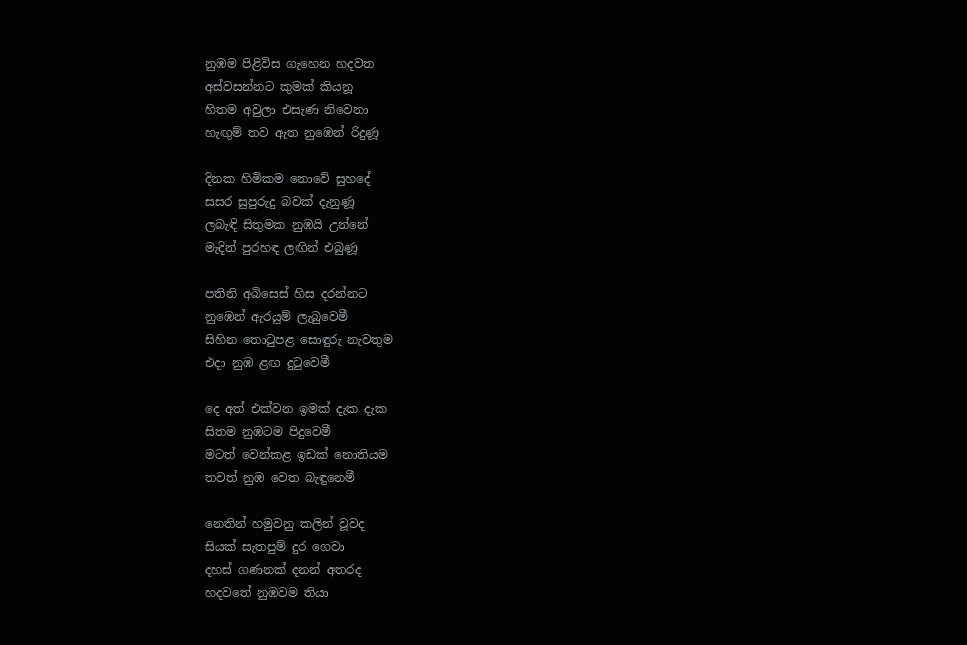නුඹම පිළිවිස ගැහෙන හදවත
අස්වසන්නට කුමක් කියනූ
හිතම අවුලා එසැණ නිවෙනා
හැඟුම් තව ඇත නුඹෙන් රිදුණූ

දිනක හිමිකම නොවේ සුහදේ
සසර සුපුරුදු බවක් දැනුණූ
ලබැඳි සිතුමක නුඹයි උන්නේ
මැදින් පුරහඳ ලඟින් එබුණූ

පතිනි අබිසෙස් හිස දරන්නට
නුඹෙන් ඇරයුම් ලැබුවෙමී
සිහින තොටුපළ සොඳුරු නැවතුම
එදා නුඹ ළඟ දුටුවෙමී

දෙ අත් එක්වන ඉමක් දැක දැක
සිතම නුඹටම පිදුවෙමී
මටත් වෙන්කළ ඉඩක් නොතියම
තවත් නුඹ වෙත බැඳුනෙමී

නෙතින් හමුවනු කලින් වූවද
සියක් සැතපුම් දුර ගෙවා
දහස් ගණනක් දනන් අතරද
හදවතේ නුඹවම තියා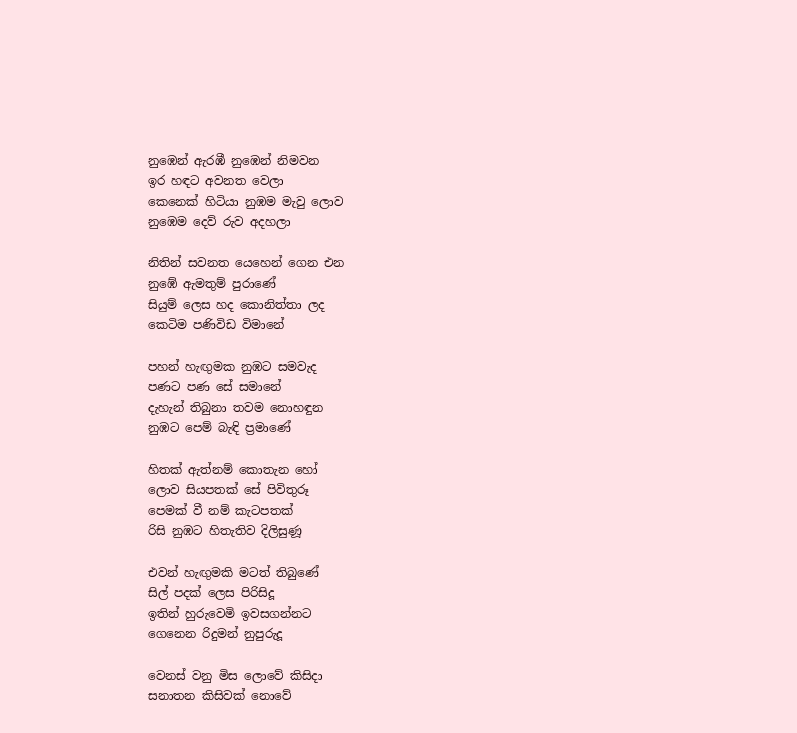නුඹෙන් ඇරඹී නුඹෙන් නිමවන
ඉර හඳට අවනත වෙලා
කෙනෙක් හිටියා නුඹම මැවු ලොව
නුඹෙම දෙව් රුව අදහලා

නිතින් සවනත යෙහෙන් ගෙන එන
නුඹේ ඇමතුම් පුරාණේ
සියුම් ලෙස හද කොනිත්තා ලද
කෙටිම පණිවිඩ විමානේ

පහන් හැඟුමක නුඹට සමවැද
පණට පණ සේ සමානේ
දැහැන් තිබුනා තවම නොහඳුන
නුඹට පෙම් බැඳි ප්‍රමාණේ

හිතක් ඇත්නම් කොතැන හෝ
ලොව සියපතක් සේ පිවිතුරූ
පෙමක් වී නම් කැටපතක්
රිසි නුඹට හිතැතිව දිලිසුණූ

එවන් හැඟුමකි මටත් තිබුණේ
සිල් පදක් ලෙස පිරිසිදූ
ඉතින් හුරුවෙමි ඉවසගන්නට
ගෙනෙන රිදුමන් නුපුරුදූ

වෙනස් වනු මිස ලොවේ කිසිදා
සනාතන කිසිවක් නොවේ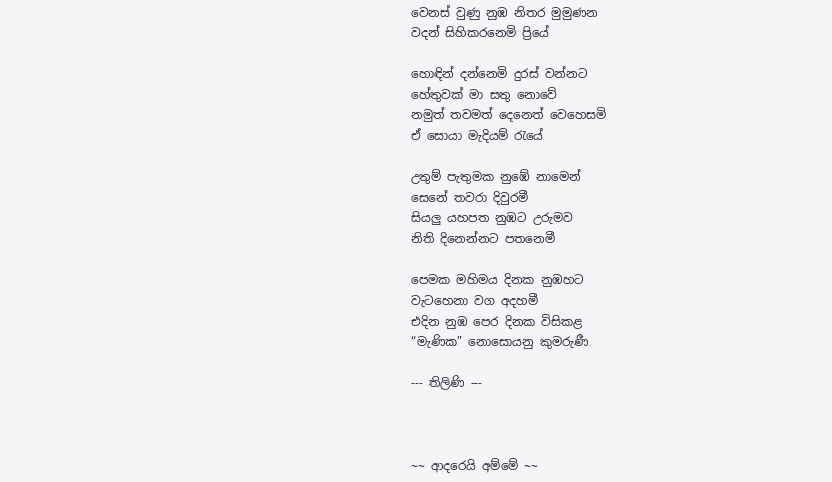වෙනස් වුණු නුඹ නිතර මුමුණන
වදන් සිහිකරනෙමි ප්‍රියේ

හොඳින් දන්නෙමි දුරස් වන්නට
හේතුවක් මා සතු නොවේ
නමුත් තවමත් දෙනෙත් වෙහෙසමි
ඒ සොයා මැදියම් රැයේ

උතුම් පැතුමක නුඹේ නාමෙන්
සෙනේ තවරා දිවුරමී
සියලු යහපත නුඹට උරුමව
නිති දිනෙන්නට පතනෙමී

පෙමක මහිමය දිනක නුඹහට
වැටහෙනා වග අදහමී
එදින නුඹ පෙර දිනක විසිකළ
“මැණික” නොසොයනු කුමරුණී

--- තිලිණි ---



~~ ආදරෙයි අම්මේ ~~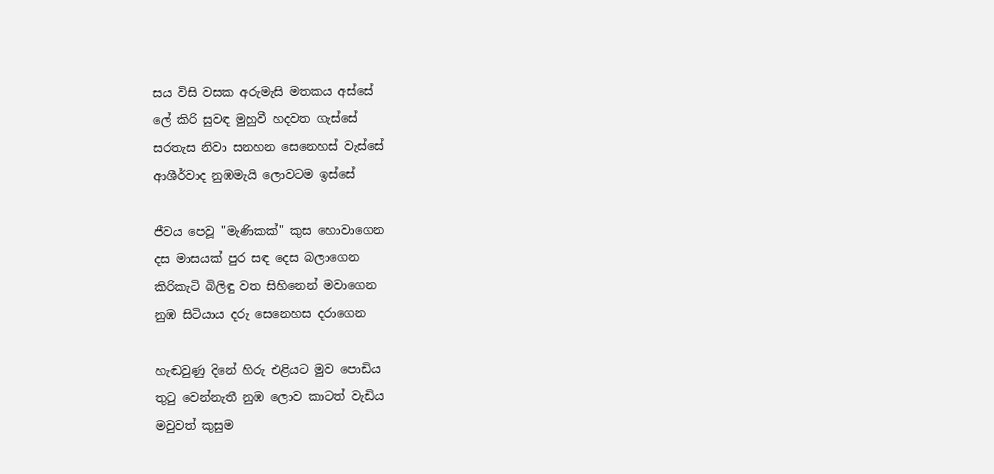සය විසි වසක අරුමැසි මතකය අස්සේ
ලේ කිරි සුවඳ මුහුවී හදවත ගැස්සේ
සරතැස නිවා සනහන සෙනෙහස් වැස්සේ
ආශීර්වාද නුඹමැයි ලොවටම ඉස්සේ

ජීවය පෙවූ "මැණිකක්" කුස හොවාගෙන
දස මාසයක් පුර සඳ දෙස බලාගෙන
කිරිකැටි බිලිඳු වත සිහිනෙන් මවාගෙන
නුඹ සිටියාය දරු සෙනෙහස දරාගෙන

හැඬවුණු දිනේ හිරු එළියට මුව පොඩිය
තුටු වෙන්නැතී නුඹ ලොව කාටත් වැඩිය
මවුවත් කුසුම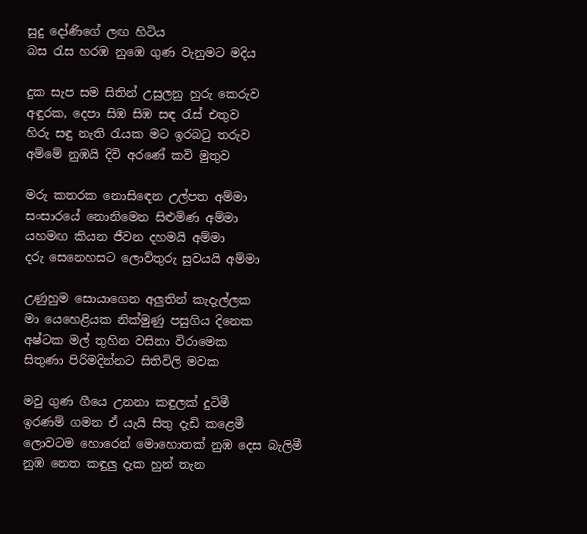සුදු දෝණිගේ ලඟ හිටිය
බස රැස හරඹ නුඹෙ ගුණ වැනුමට මදිය

දුක සැප සම සිතින් උසුලනු හුරු කෙරුව
අඳුරක, දෙපා සිඹ සිඹ සඳ රැස් එතුව
හිරු සඳු නැති රැයක මට ඉරබටු තරුව
අම්මේ නුඹයි දිවි අරණේ කවි මුතුව

මරු කතරක නොසිඳෙන උල්පත අම්මා
සංසාරයේ නොනිමෙන සිළුමිණ අම්මා
යහමඟ කියන ජීවන දහමයි අම්මා
දරු සෙනෙහසට ලොව්තුරු සුවයයි අම්මා

උණුහුම සොයාගෙන අලුතින් කැදැල්ලක
මා යෙහෙළියක නික්මුණු පසුගිය දිනෙක
අෂ්ටක මල් තුහින වසිනා විරාමෙක
සිතුණා පිරිමදින්නට සිතිවිලි මවක

මවු ගුණ ගීයෙ උනනා කඳුලක් දුටිමී
ඉරණම් ගමන ඒ යැයි සිතු දැඩි කළෙමී
ලොවටම හොරෙන් මොහොතක් නුඹ දෙස බැලිමී
නුඹ නෙත කඳුලු දැක හුන් තැන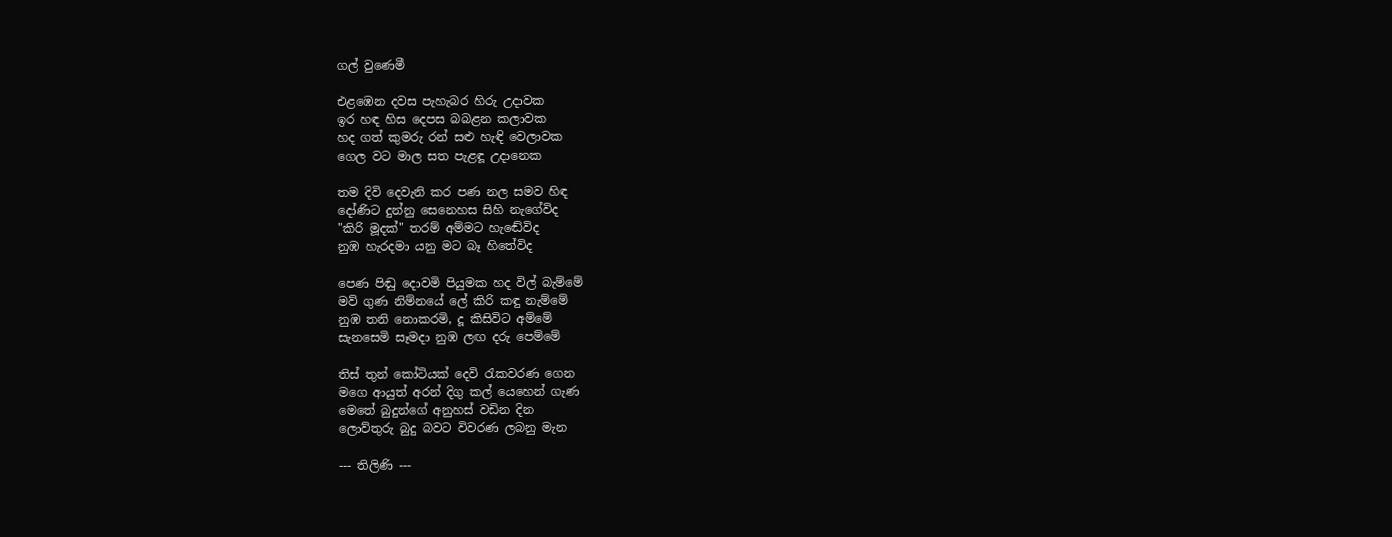ගල් වුණෙමී

එළඹෙන දවස පැහැබර හිරු උදාවක
ඉර හඳ හිස දෙපස බබළන කලාවක
හද ගත් කුමරු රන් සළු හැඳි වෙලාවක
ගෙල වට මාල සත පැළඳූ උදානෙක

තම දිවි දෙවැනි කර පණ නල සමව හිඳ
දෝණිට දුන්නු සෙනෙහස සිහි නැගේවිද
"කිරි මූදක්" තරම් අම්මට හැඬේවිද
නුඹ හැරදමා යනු මට බෑ හිතේවිද

පෙණ පිඬු දොවමි පියුමක හද විල් බැම්මේ
මව් ගුණ නිම්නයේ ලේ කිරි කඳු නැම්මේ
නුඹ තනි නොකරමි, දූ කිසිවිට අම්මේ
සැනසෙමි සෑමදා නුඹ ලඟ දරු පෙම්මේ

තිස් තුන් කෝටියක් දෙවි රැකවරණ ගෙන
මගෙ ආයුත් අරන් දිගු කල් යෙහෙන් ගැණ
මෙතේ බුදුන්ගේ අනුහස් වඩින දින
ලොව්තුරු බුදු බවට විවරණ ලබනු මැන

--- තිලිණි ---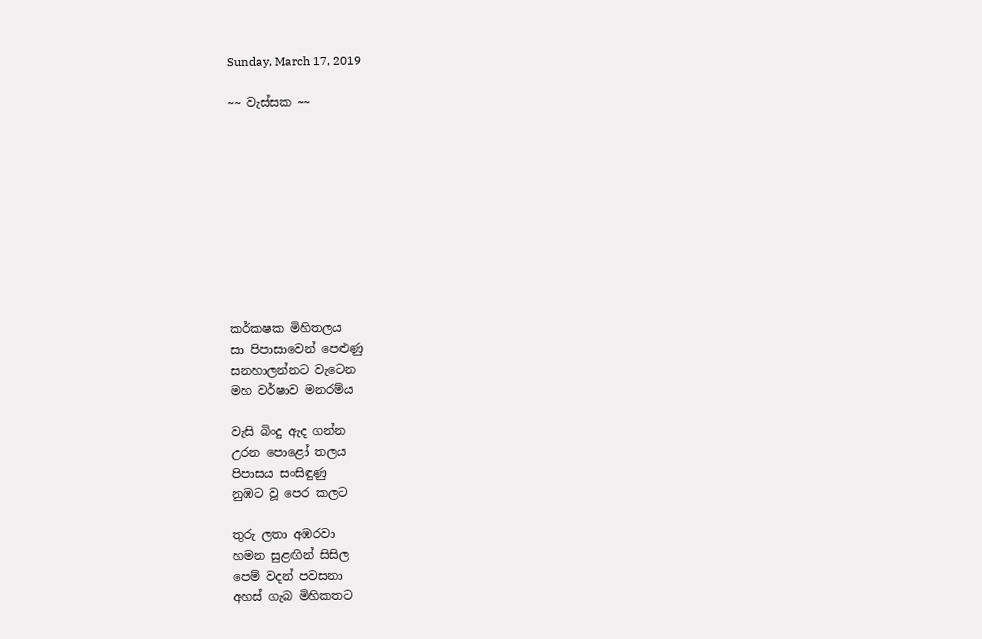Sunday, March 17, 2019

~~ වැස්සක ~~










කර්කෂක මිහිතලය
සා පිපාසාවෙන් පෙළුණු
සනහාලන්නට වැටෙන
මහ වර්ෂාව මනරම්ය

වැසි බිංදු ඇද ගන්න
උරන පොළෝ තලය
පිපාසය සංසිඳුණු
නුඹට වූ පෙර කලට

තුරු ලතා අඹරවා
හමන සුළඟින් සිසිල
පෙම් වදන් පවසනා
අහස් ගැබ මිහිකතට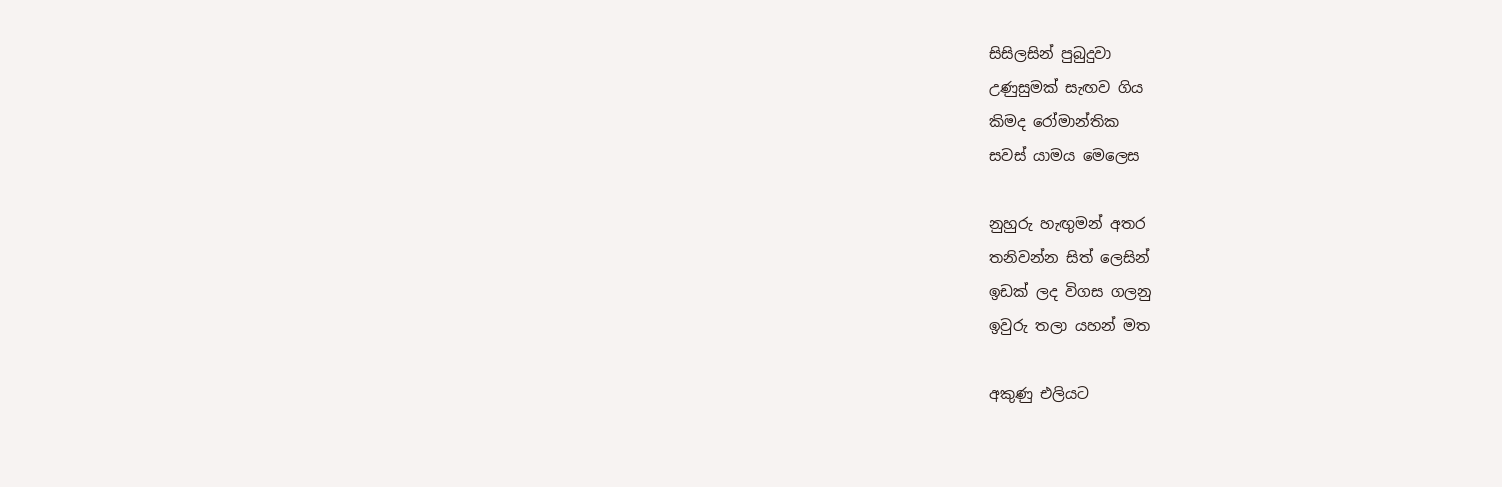සිසිලසින් පුබුදුවා
උණුසුමක් සැඟව ගිය
කිමද රෝමාන්තික
සවස් යාමය මෙලෙස

නුහුරු හැඟුමන් අතර
තනිවන්න සිත් ලෙසින්
ඉඩක් ලද විගස ගලනු
ඉවුරු තලා යහන් මත

අකුණු එලියට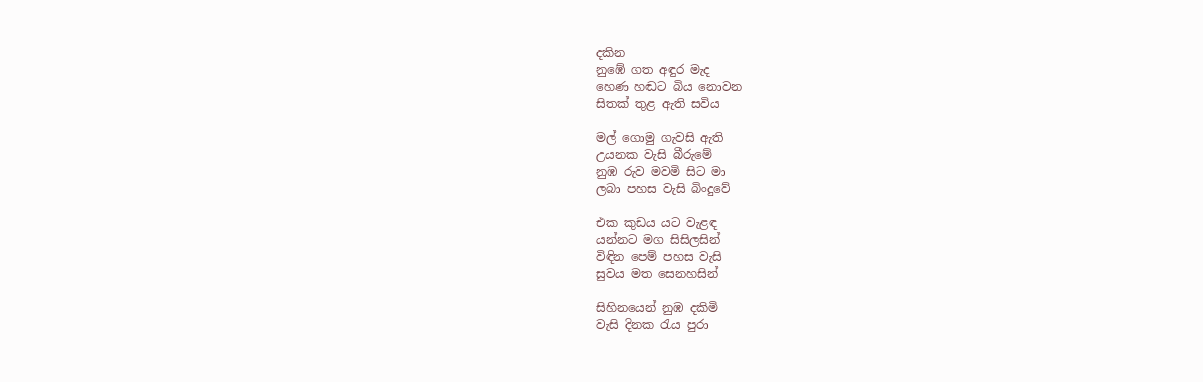දකින
නුඹේ ගත අඳුර මැද
හෙණ හඬට බිය නොවන
සිතක් තුළ ඇති සවිය

මල් ගොමු ගැවසි ඇති
උයනක වැසි බීරුමේ
නුඹ රුව මවමි සිට මා
ලබා පහස වැසි බිංදුවේ

එක කුඩය යට වැළඳ
යන්නට මග සිසිලසින්
විඳින පෙම් පහස වැසි
සුවය මත සෙනහසින්

සිහිනයෙන් නුඹ දකිමි
වැසි දිනක රැය පුරා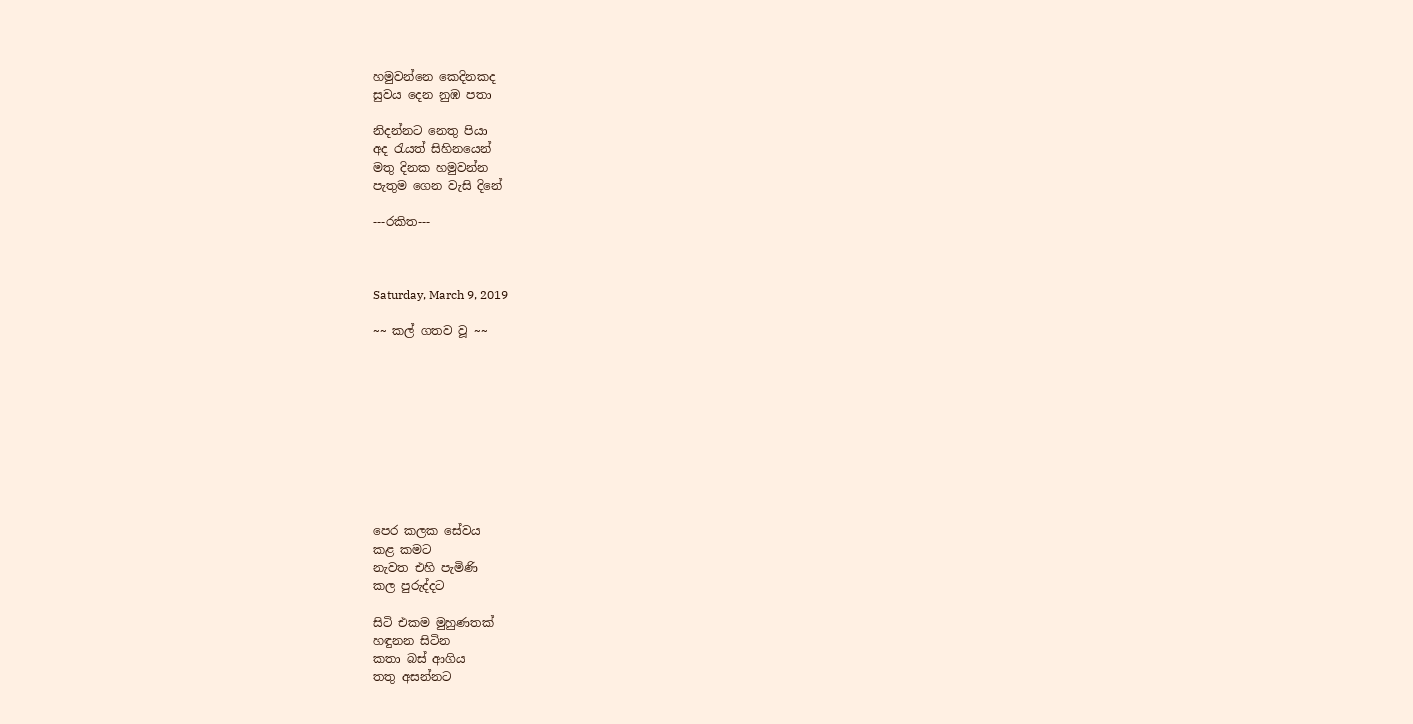හමුවන්නෙ කෙදිනකද
සුවය දෙන නුඹ පතා

නිදන්නට නෙතු පියා
අද රැයත් සිහිනයෙන්
මතු දිනක හමුවන්න
පැතුම ගෙන වැසි දිනේ

---රකිත---



Saturday, March 9, 2019

~~ කල් ගතව වූ ~~










පෙර කලක සේවය
කළ කමට
නැවත එහි පැමිණි
කල පුරුද්දට

සිටි එකම මුහුණතක්
හඳුනන සිටින
කතා බස් ආගිය
තතු අසන්නට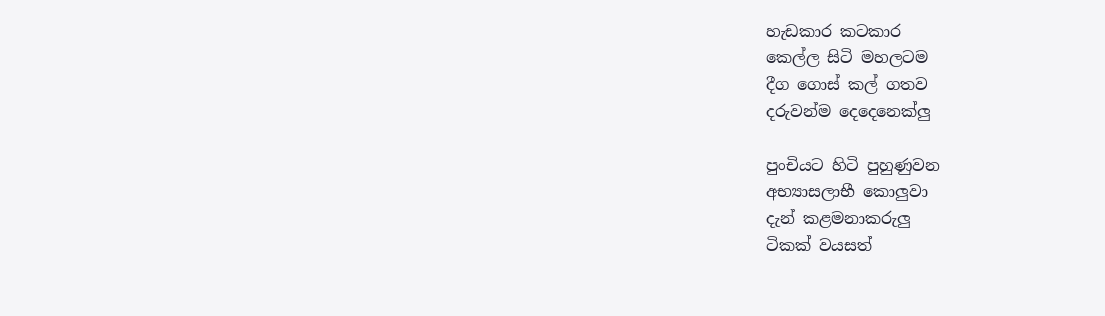හැඩකාර කටකාර
කෙල්ල සිටි මහලටම
දීග ගොස් කල් ගතව
දරුවන්ම දෙදෙනෙක්ලු

පුංචියට හිටි පුහුණුවන
අභ්‍යාසලාභී කොලුවා
දැන් කළමනාකරුලු
ටිකක් වයසත්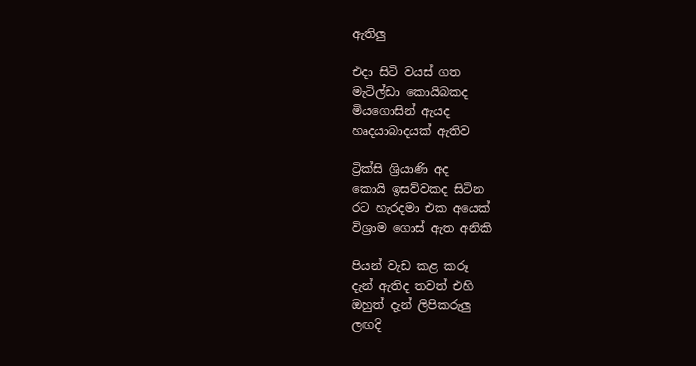ඇතිලු

එදා සිටි වයස් ගත
මැටිල්ඩා කොයිබකද
මියගොසින් ඇයද
හෘදයාබාදයක් ඇතිව

ට්‍රික්සි ශ්‍රියාණි අද
කොයි ඉසව්වකද සිටින
රට හැරදමා එක අයෙක්
විශ්‍රාම ගොස් ඇත අනිකි

පියන් වැඩ කළ කරූ
දැන් ඇතිද තවත් එහි
ඔහුත් දැන් ලිපිකරුලු
ලඟදි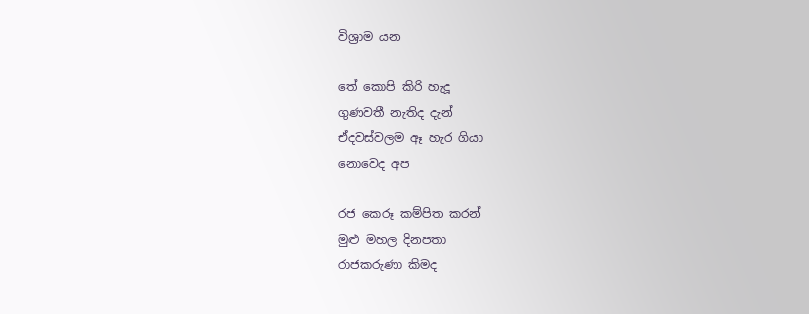විශ්‍රාම යන

තේ කොපි කිරි හැදූ
ගුණවතී නැතිද දැන්
ඒදවස්වලම ඈ හැර ගියා
නොවෙද අප

රජ කෙරූ කම්පිත කරන්
මුළු මහල දිනපතා
රාජකරුණා කිමද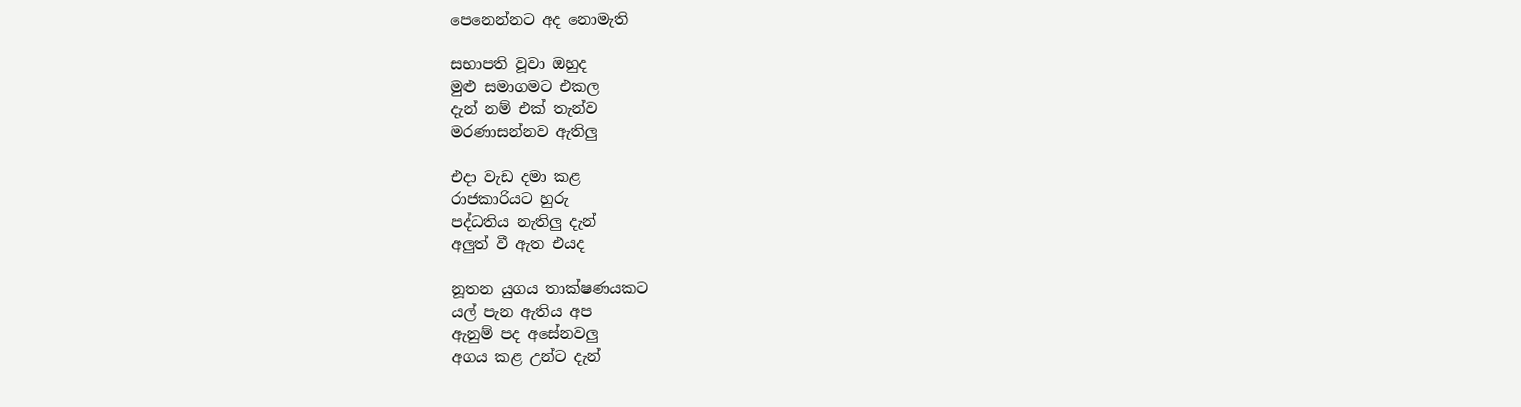පෙනෙන්නට අද නොමැති

සභාපති වූවා ඔහුද
මුළු සමාගමට එකල
දැන් නම් එක් තැන්ව
මරණාසන්නව ඇතිලු

එදා වැඩ දමා කළ
රාජකාරියට හුරු
පද්ධතිය නැතිලු දැන්
අලුත් වී ඇත එයද

නූතන යුගය තාක්ෂණයකට
යල් පැන ඇතිය අප
ඇනුම් පද අසේනවලු
අගය කළ උන්ට දැන්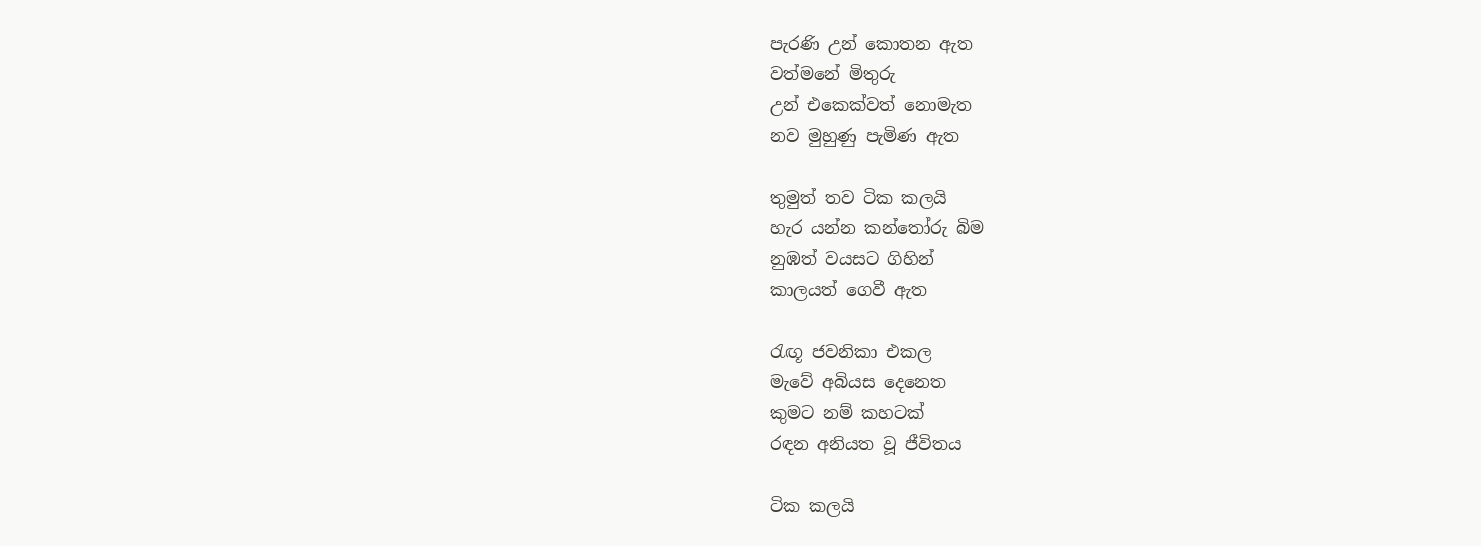පැරණි උන් කොතන ඇත
වත්මනේ මිතුරු
උන් එකෙක්වත් නොමැත
නව මුහුණු පැමිණ ඇත

තුමුත් තව ටික කලයි
හැර යන්න කන්තෝරු බිම
නුඹත් වයසට ගිහින්
කාලයත් ගෙවී ඇත

රැඟූ ජවනිකා එකල
මැවේ අබියස දෙනෙත
කුමට නම් කහටක්
රඳන අනියත වූ ජීවිතය

ටික කලයි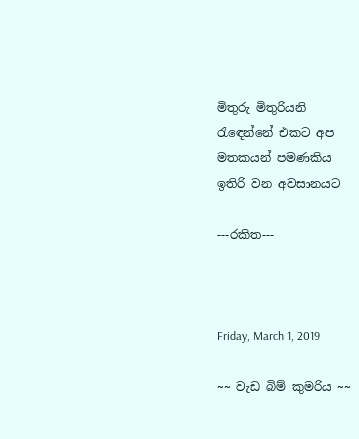මිතුරු මිතුරියනි
රැඳෙන්නේ එකට අප
මතකයන් පමණකිය
ඉතිරි වන අවසානයට

---රකිත---



Friday, March 1, 2019

~~ වැඩ බිම් කුමරිය ~~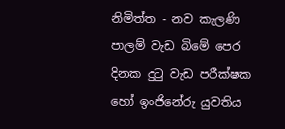නිමිත්ත - නව කැලණි පාලම් වැඩ බිමේ පෙර දිනක දුටු වැඩ පරීක්ෂක හෝ ඉංජිනේරු යුවතිය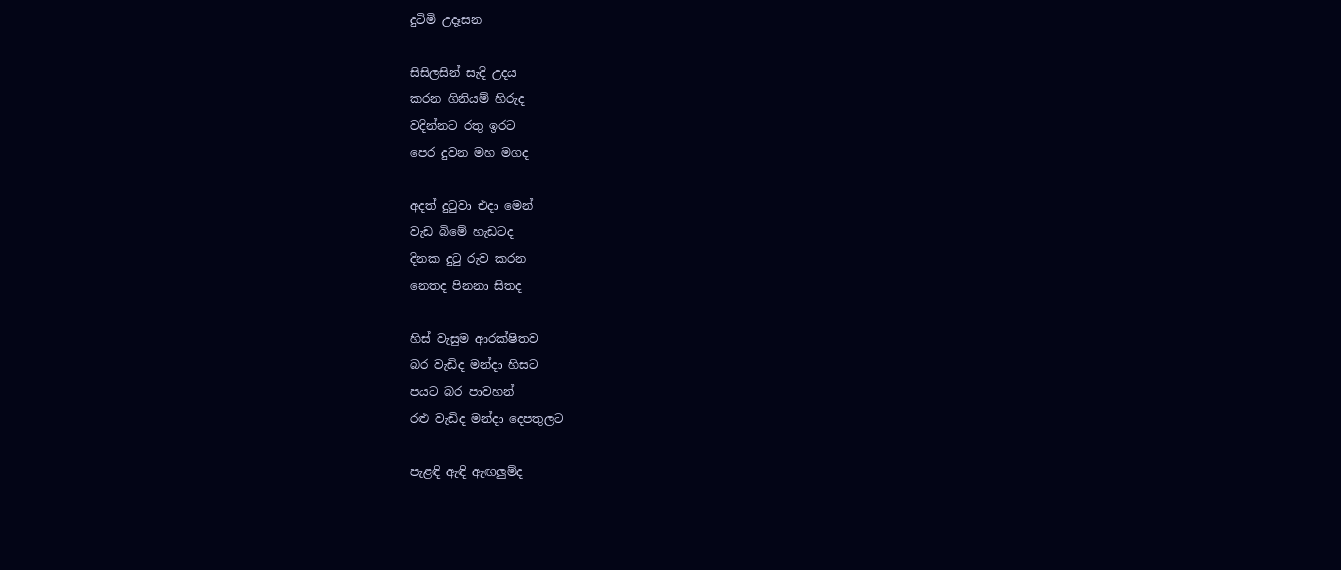දුටිමි උදෑසන

සිසිලසින් සැදි උදය
කරන ගිනියම් හිරුද
වදින්නට රතු ඉරට
පෙර දුවන මහ මගද

අදත් දුටුවා එදා මෙන්
වැඩ බිමේ හැඩටද
දිනක දුටු රුව කරන
නෙතද පිනනා සිතද

හිස් වැසුම ආරක්ෂිතව
බර වැඩිද මන්දා හිසට
පයට බර පාවහන්
රළු වැඩිද මන්දා දෙපතුලට

පැළඳි ඇඳි ඇඟලුම්ද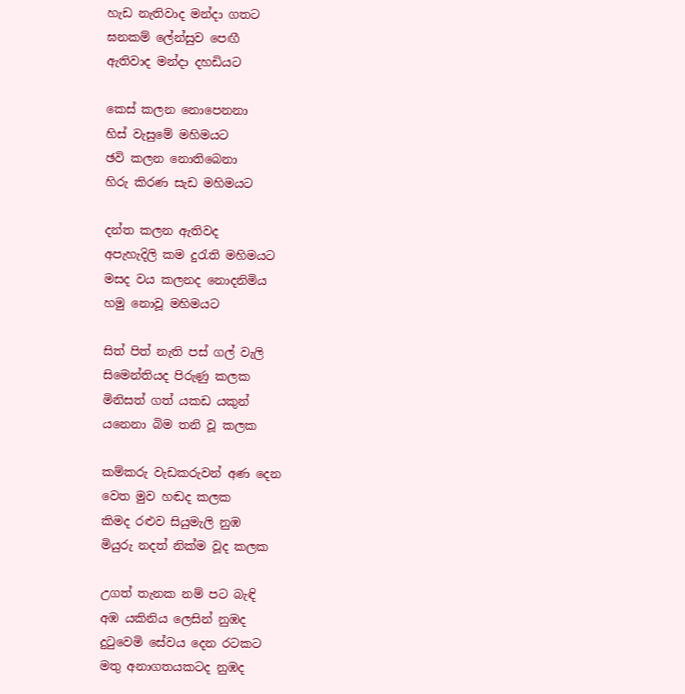හැඩ නැතිවාද මන්දා ගතට
ඝනකම් ලේන්සුව පෙඟී
ඇතිවාද මන්දා දහඩියට

කෙස් කලන නොපෙනනා
හිස් වැසුමේ මහිමයට
ඡවි කලන නොතිබෙනා
හිරු කිරණ සැඩ මහිමයට

දන්ත කලන ඇතිවද
අපැහැදිලි කම දුරැති මහිමයට
මසද වය කලනද නොදනිමිය
හමු නොවූ මහිමයට

සිත් පිත් නැති පස් ගල් වැලි
සිමෙන්තියද පිරුණු කලක
මිනිසත් ගත් යකඩ යකුන්
යනෙනා බිම තනි වූ කලක

කම්කරු වැඩකරුවන් අණ දෙන
වෙත මුව හඬද කලක
කිමද රළුව සියුමැලි නුඹ
මියුරු නදත් නික්ම වූද කලක

උගත් තැනක නම් පට බැඳි
අඹ යකිනිය ලෙසින් නුඹද
දුටුවෙමි සේවය දෙන රටකට
මතු අනාගතයකටද නුඹද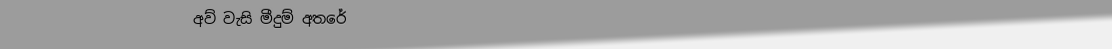අව් වැසි මීදුම් අතරේ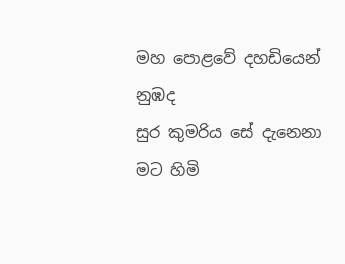මහ පොළවේ දහඩියෙන් නුඹද
සුර කුමරිය සේ දැනෙනා
මට හිමි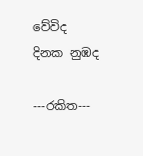වේවිද දිනක නුඹද

---රකිත---